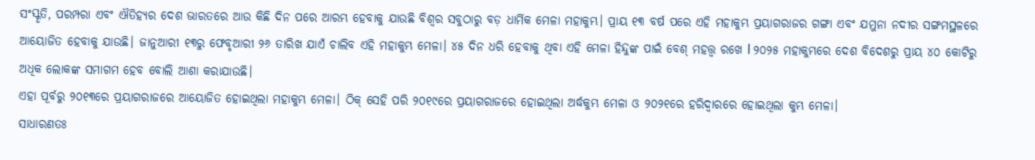ସଂସ୍କୃତି, ପରମ୍ପରା ଏବଂ ଐତିହ୍ୟର ଦେଶ ଭାରତରେ ଆଉ କିଛି ଦିନ ପରେ ଆରମ୍ଭ ହେବାକୁ ଯାଉଛି ବିଶ୍ୱର ସବୁଠାରୁ ବଡ଼ ଧାର୍ମିକ ମେଳା ମହାକୁମ୍ଭ। ପ୍ରାୟ ୧୩ ବର୍ଷ ପରେ ଏହି ମହାକୁମ୍ଭ ପ୍ରୟାଗରାଜର ଗଙ୍ଗା ଏବଂ ଯମୁନା ନଦୀର ସଙ୍ଗମସ୍ଥଳରେ ଆୟୋଜିତ ହେବାକୁ ଯାଉଛି। ଜାନୁଆରୀ ୧୩ରୁ ଫେବୃଆରୀ ୨୬ ତାରିଖ ଯାଏଁ ଚାଲିବ ଏହି ମହାକୁମ୍ଭ ମେଳା। ୪୫ ଦିନ ଧରି ହେବାକୁ ଥିବା ଏହି ମେଳା ହିନ୍ଦୁଙ୍କ ପାଇଁ ବେଶ୍ ମହତ୍ତ୍ୱ ରଖେ l ୨୦୨୫ ମହାକୁମ୍ଭରେ ଦେଶ ବିଦେଶରୁ ପ୍ରାୟ ୪୦ କୋଟିରୁ ଅଧିକ ଲୋକଙ୍କ ସମାଗମ ହେବ ବୋଲି ଆଶା କରାଯାଉଛି।
ଏହା ପୂର୍ବରୁ ୨୦୧୩ରେ ପ୍ରୟାଗରାଜରେ ଆୟୋଜିତ ହୋଇଥିଲା ମହାକୁମ୍ଭ ମେଳା। ଠିକ୍ ସେହି ପରି ୨୦୧୯ରେ ପ୍ରୟାଗରାଜରେ ହୋଇଥିଲା ଅର୍ଦ୍ଧକୁମ୍ଭ ମେଳା ଓ ୨୦୨୧ରେ ହରିଦ୍ୱାରରେ ହୋଇଥିଲା କୁମ୍ଭ ମେଳା।
ସାଧାରଣତଃ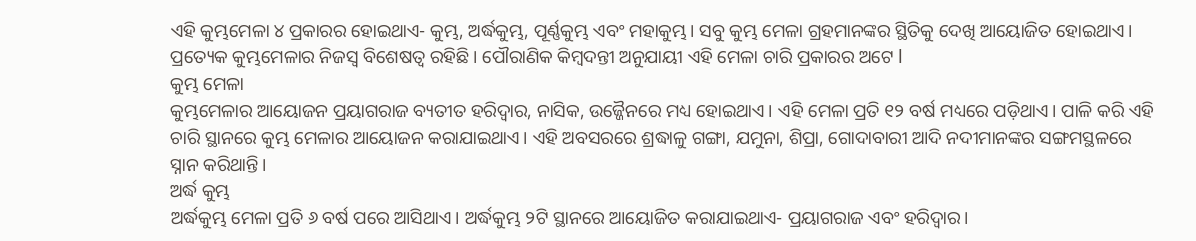ଏହି କୁମ୍ଭମେଳା ୪ ପ୍ରକାରର ହୋଇଥାଏ- କୁମ୍ଭ, ଅର୍ଦ୍ଧକୁମ୍ଭ, ପୂର୍ଣ୍ଣକୁମ୍ଭ ଏବଂ ମହାକୁମ୍ଭ। ସବୁ କୁମ୍ଭ ମେଳା ଗ୍ରହମାନଙ୍କର ସ୍ଥିତିକୁ ଦେଖି ଆୟୋଜିତ ହୋଇଥାଏ। ପ୍ରତ୍ୟେକ କୁମ୍ଭମେଳାର ନିଜସ୍ୱ ବିଶେଷତ୍ୱ ରହିଛି। ପୌରାଣିକ କିମ୍ବଦନ୍ତୀ ଅନୁଯାୟୀ ଏହି ମେଳା ଚାରି ପ୍ରକାରର ଅଟେ l
କୁମ୍ଭ ମେଳା
କୁମ୍ଭମେଳାର ଆୟୋଜନ ପ୍ରୟାଗରାଜ ବ୍ୟତୀତ ହରିଦ୍ୱାର, ନାସିକ, ଉଜ୍ଜୈନରେ ମଧ୍ୟ ହୋଇଥାଏ। ଏହି ମେଳା ପ୍ରତି ୧୨ ବର୍ଷ ମଧ୍ୟରେ ପଡ଼ିଥାଏ। ପାଳି କରି ଏହି ଚାରି ସ୍ଥାନରେ କୁମ୍ଭ ମେଳାର ଆୟୋଜନ କରାଯାଇଥାଏ। ଏହି ଅବସରରେ ଶ୍ରଦ୍ଧାଳୁ ଗଙ୍ଗା, ଯମୁନା, ଶିପ୍ରା, ଗୋଦାବାରୀ ଆଦି ନଦୀମାନଙ୍କର ସଙ୍ଗମସ୍ଥଳରେ ସ୍ନାନ କରିଥାନ୍ତି।
ଅର୍ଦ୍ଧ କୁମ୍ଭ
ଅର୍ଦ୍ଧକୁମ୍ଭ ମେଳା ପ୍ରତି ୬ ବର୍ଷ ପରେ ଆସିଥାଏ। ଅର୍ଦ୍ଧକୁମ୍ଭ ୨ଟି ସ୍ଥାନରେ ଆୟୋଜିତ କରାଯାଇଥାଏ- ପ୍ରୟାଗରାଜ ଏବଂ ହରିଦ୍ୱାର।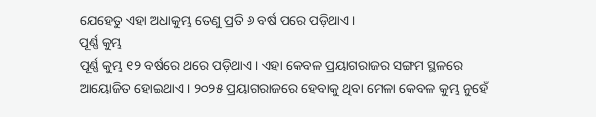ଯେହେତୁ ଏହା ଅଧାକୁମ୍ଭ ତେଣୁ ପ୍ରତି ୬ ବର୍ଷ ପରେ ପଡ଼ିଥାଏ।
ପୂର୍ଣ୍ଣ କୁମ୍ଭ
ପୂର୍ଣ୍ଣ କୁମ୍ଭ ୧୨ ବର୍ଷରେ ଥରେ ପଡ଼ିଥାଏ। ଏହା କେବଳ ପ୍ରୟାଗରାଜର ସଙ୍ଗମ ସ୍ଥଳରେ ଆୟୋଜିତ ହୋଇଥାଏ। ୨୦୨୫ ପ୍ରୟାଗରାଜରେ ହେବାକୁ ଥିବା ମେଳା କେବଳ କୁମ୍ଭ ନୁହେଁ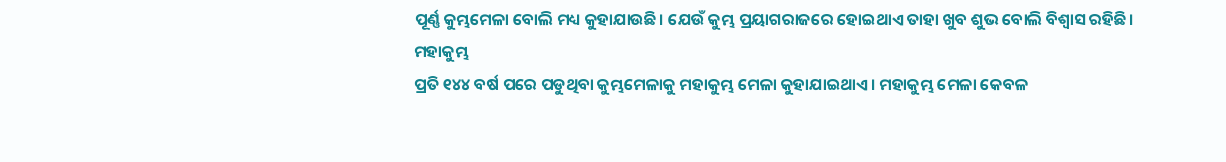ପୂର୍ଣ୍ଣ କୁମ୍ଭମେଳା ବୋଲି ମଧ୍ୟ କୁହାଯାଉଛି। ଯେଉଁ କୁମ୍ଭ ପ୍ରୟାଗରାଜରେ ହୋଇଥାଏ ତାହା ଖୁବ ଶୁଭ ବୋଲି ବିଶ୍ଵାସ ରହିଛି।
ମହାକୁମ୍ଭ
ପ୍ରତି ୧୪୪ ବର୍ଷ ପରେ ପଡୁଥିବା କୁମ୍ଭମେଳାକୁ ମହାକୁମ୍ଭ ମେଳା କୁହାଯାଇଥାଏ। ମହାକୁମ୍ଭ ମେଳା କେବଳ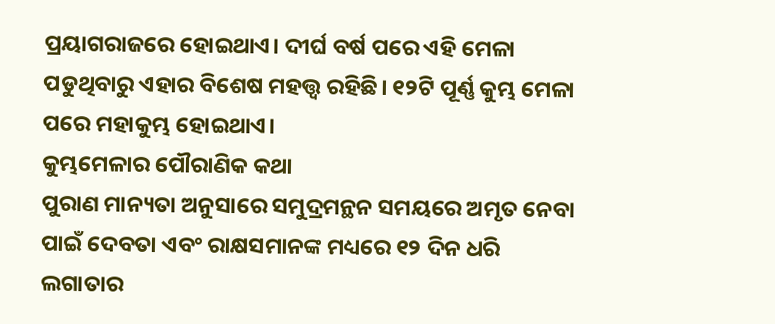ପ୍ରୟାଗରାଜରେ ହୋଇଥାଏ। ଦୀର୍ଘ ବର୍ଷ ପରେ ଏହି ମେଳା ପଡୁଥିବାରୁ ଏହାର ବିଶେଷ ମହତ୍ତ୍ଵ ରହିଛି। ୧୨ଟି ପୂର୍ଣ୍ଣ କୁମ୍ଭ ମେଳା ପରେ ମହାକୁମ୍ଭ ହୋଇଥାଏ।
କୁମ୍ଭମେଳାର ପୌରାଣିକ କଥା
ପୁରାଣ ମାନ୍ୟତା ଅନୁସାରେ ସମୁଦ୍ରମନ୍ଥନ ସମୟରେ ଅମୃତ ନେବା ପାଇଁ ଦେବତା ଏବଂ ରାକ୍ଷସମାନଙ୍କ ମଧ୍ୟରେ ୧୨ ଦିନ ଧରି ଲଗାତାର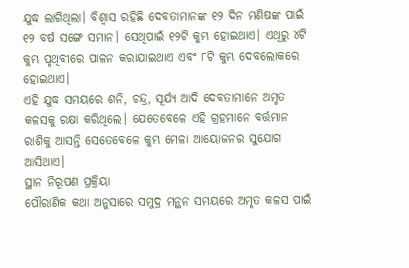ଯୁଦ୍ଧ ଲାଗିଥିଲା। ବିଶ୍ଵାସ ରହିଛି ଦେବତାମାନଙ୍କ ୧୨ ଦିନ ମଣିଷଙ୍କ ପାଇଁ ୧୨ ବର୍ଷ ସଙ୍ଗେ ସମାନ। ସେଥିପାଇଁ ୧୨ଟି କୁମ୍ଭ ହୋଇଥାଏ। ଏଥିରୁ ୪ଟି କୁମ୍ଭ ପୃଥିବୀରେ ପାଳନ କରାଯାଇଥାଏ ଏବଂ ୮ଟି କୁମ୍ଭ ଦେବଲୋକରେ ହୋଇଥାଏ।
ଏହି ଯୁଦ୍ଧ ସମୟରେ ଶନି, ଚନ୍ଦ୍ର, ସୂର୍ଯ୍ୟ ଆଦି ଦେବତାମାନେ ଅମୃତ କଳସକୁ ରକ୍ଷା କରିଥିଲେ। ଯେତେବେଳେ ଏହି ଗ୍ରହମାନେ ବର୍ତ୍ତମାନ ରାଶିକୁ ଆସନ୍ତି ସେତେବେଳେ କୁମ୍ଭ ମେଳା ଆୟୋଜନର ସୁଯୋଗ ଆସିଥାଏ।
ସ୍ଥାନ ନିରୂପଣ ପ୍ରକ୍ରିୟା
ପୌରାଣିକ କଥା ଅନୁସାରେ ସମୁଦ୍ର ମନ୍ଥନ ସମୟରେ ଅମୃତ କଳସ ପାଇଁ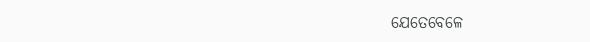ଯେତେବେଳେ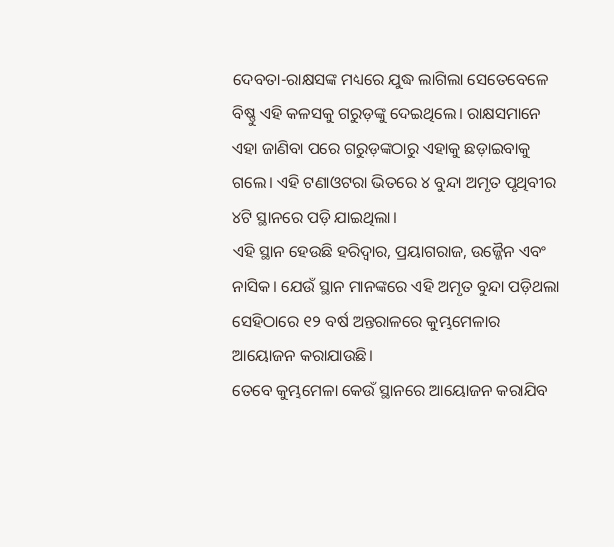ଦେବତା-ରାକ୍ଷସଙ୍କ ମଧ୍ୟରେ ଯୁଦ୍ଧ ଲାଗିଲା ସେତେବେଳେ ବିଷ୍ଣୁ ଏହି କଳସକୁ ଗରୁଡ଼ଙ୍କୁ ଦେଇଥିଲେ। ରାକ୍ଷସମାନେ ଏହା ଜାଣିବା ପରେ ଗରୁଡ଼ଙ୍କଠାରୁ ଏହାକୁ ଛଡ଼ାଇବାକୁ ଗଲେ। ଏହି ଟଣାଓଟରା ଭିତରେ ୪ ବୁନ୍ଦା ଅମୃତ ପୃଥିବୀର ୪ଟି ସ୍ଥାନରେ ପଡ଼ି ଯାଇଥିଲା।
ଏହି ସ୍ଥାନ ହେଉଛି ହରିଦ୍ୱାର, ପ୍ରୟାଗରାଜ, ଉଜ୍ଜୈନ ଏବଂ ନାସିକ। ଯେଉଁ ସ୍ଥାନ ମାନଙ୍କରେ ଏହି ଅମୃତ ବୁନ୍ଦା ପଡ଼ିଥଲା ସେହିଠାରେ ୧୨ ବର୍ଷ ଅନ୍ତରାଳରେ କୁମ୍ଭମେଳାର ଆୟୋଜନ କରାଯାଉଛି।
ତେବେ କୁମ୍ଭମେଳା କେଉଁ ସ୍ଥାନରେ ଆୟୋଜନ କରାଯିବ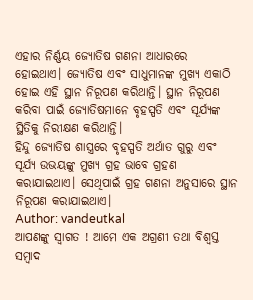ଏହାର ନିର୍ଣ୍ଣୟ ଜ୍ୟୋତିଷ ଗଣନା ଆଧାରରେ ହୋଇଥାଏ। ଜ୍ୟୋତିଷ ଏବଂ ସାଧୁମାନଙ୍କ ମୁଖ୍ୟ ଏକାଠି ହୋଇ ଏହି ସ୍ଥାନ ନିରୂପଣ କରିଥାନ୍ତି। ସ୍ଥାନ ନିରୂପଣ କରିବା ପାଇଁ ଜ୍ୟୋତିଷମାନେ ବୃହସ୍ପତି ଏବଂ ସୂର୍ଯ୍ୟଙ୍କ ସ୍ଥିତିକୁ ନିରୀକ୍ଷଣ କରିଥାନ୍ତି।
ହିନ୍ଦୁ ଜ୍ୟୋତିଷ ଶାସ୍ତ୍ରରେ ବୃହସ୍ପତି ଅର୍ଥାତ ଗୁରୁ ଏବଂ ସୂର୍ଯ୍ୟ ଉଭୟଙ୍କୁ ମୁଖ୍ୟ ଗ୍ରହ ଭାବେ ଗ୍ରହଣ କରାଯାଇଥାଏ। ସେଥିପାଇଁ ଗ୍ରହ ଗଣନା ଅନୁସାରେ ସ୍ଥାନ ନିରୂପଣ କରାଯାଇଥାଏ।
Author: vandeutkal
ଆପଣଙ୍କୁ ସ୍ଵାଗତ ! ଆମେ ଏକ ଅଗ୍ରଣୀ ତଥା ବିଶ୍ୱସ୍ତ ସମ୍ବାଦ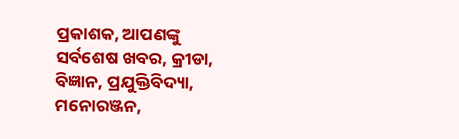ପ୍ରକାଶକ, ଆପଣଙ୍କୁ ସର୍ବଶେଷ ଖବର, କ୍ରୀଡା, ବିଜ୍ଞାନ, ପ୍ରଯୁକ୍ତିବିଦ୍ୟା, ମନୋରଞ୍ଜନ,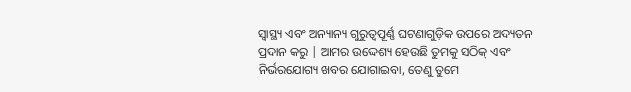ସ୍ୱାସ୍ଥ୍ୟ ଏବଂ ଅନ୍ୟାନ୍ୟ ଗୁରୁତ୍ୱପୂର୍ଣ୍ଣ ଘଟଣାଗୁଡ଼ିକ ଉପରେ ଅଦ୍ୟତନ ପ୍ରଦାନ କରୁ | ଆମର ଉଦ୍ଦେଶ୍ୟ ହେଉଛି ତୁମକୁ ସଠିକ୍ ଏବଂ ନିର୍ଭରଯୋଗ୍ୟ ଖବର ଯୋଗାଇବା, ତେଣୁ ତୁମେ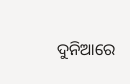ଦୁନିଆରେ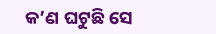କ’ଣ ଘଟୁଛି ସେ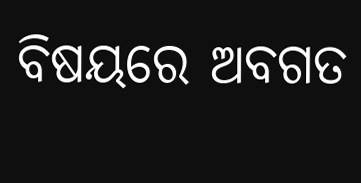ବିଷୟରେ ଅବଗତ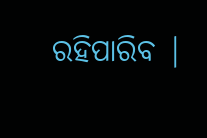ରହିପାରିବ |